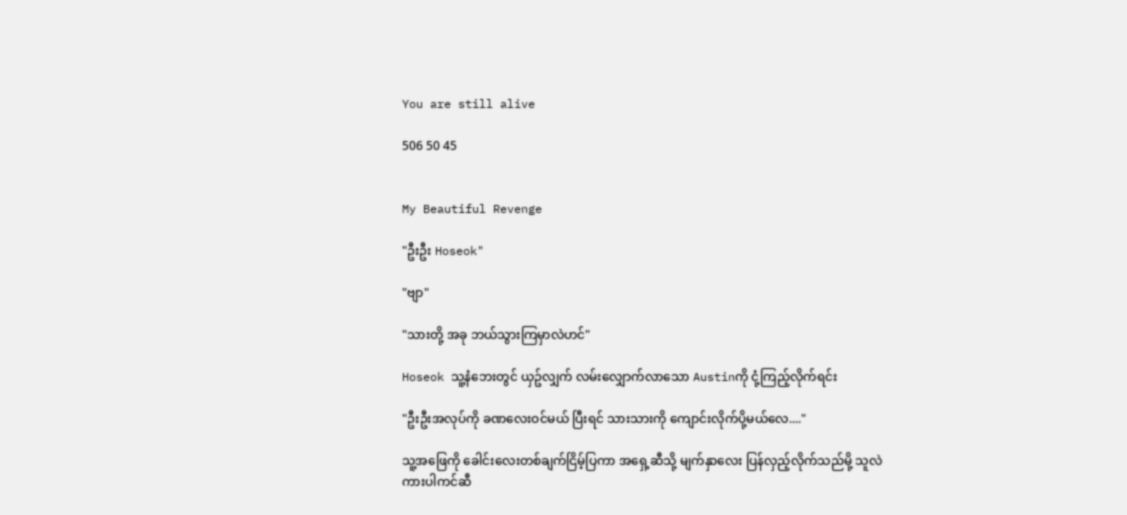You are still alive

506 50 45


My Beautiful Revenge

"ဦးဦး Hoseok"

"ဗျာ"

"သားတို့ အခု ဘယ်သွားကြမှာလဲဟင်"

Hoseok သူ့နံဘေးတွင် ယှဥ်လျှက် လမ်းလျှောက်လာသော Austinကို ငုံ့ကြည့်လိုက်ရင်း

"ဦးဦးအလုပ်ကို ခဏလေးဝင်မယ် ပြီးရင် သားသားကို ကျောင်းလိုက်ပို့မယ်လေ...."

သူ့အဖြေကို ခေါင်းလေးတစ်ချက်ငြိမ့်ပြကာ အရှေ့ဆီသို့ မျက်နှာလေး ပြန်လှည့်လိုက်သည်မို့ သူလဲ ကားပါကင်ဆီ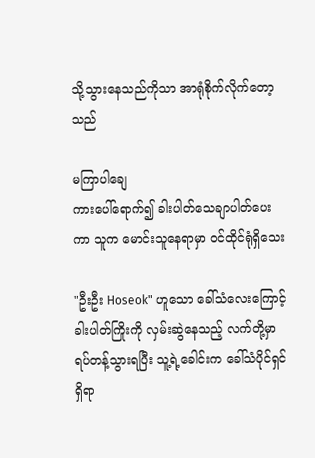သို့သွားနေသည်ကိုသာ အာရုံစိုက်လိုက်တော့သည်

မကြာပါချေ
ကားပေါ်ရောက်၍ ခါးပါတ်သေချာပါတ်ပေးကာ သူက မောင်းသူနေရာမှာ ဝင်ထိုင်ရုံရှိသေး

"ဦးဦး Hoseok" ဟူသော ခေါ်သံလေးကြောင့် ခါးပါတ်ကြိုးကို လှမ်းဆွဲနေသည့် လက်တို့မှာ ရပ်တန့်သွားရပြီး သူ့ရဲ့ခေါင်းက ခေါ်သံပိုင်ရှင်ရှိရာ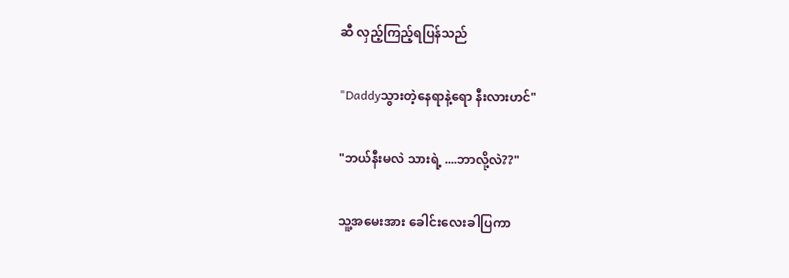ဆီ လှည့်ကြည့်ရပြန်သည်

"Daddyသွားတဲ့နေရာနဲ့ရော နီးလားဟင်"

"ဘယ်နီးမလဲ သားရဲ့ ....ဘာလို့လဲ??"

သူ့အမေးအား ခေါင်းလေးခါပြကာ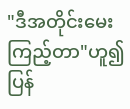"ဒီအတိုင်းမေးကြည့်တာ"ဟူ၍ ပြန်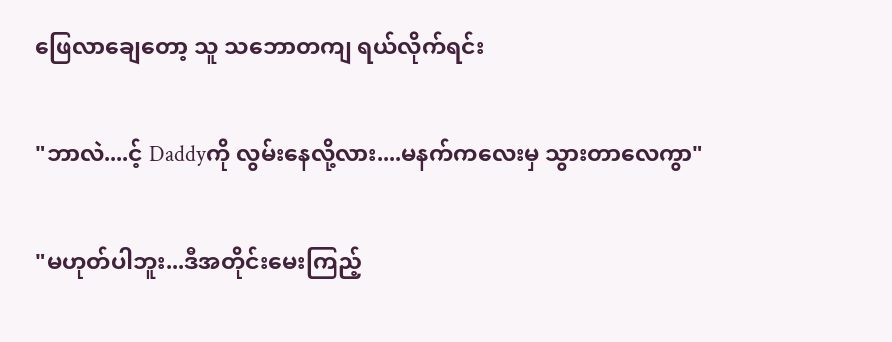ဖြေလာချေတော့ သူ သဘောတကျ ရယ်လိုက်ရင်း

"ဘာလဲ....င့် Daddyကို လွမ်းနေလို့လား....မနက်ကလေးမှ သွားတာလေကွာ"

"မဟုတ်ပါဘူး...ဒီအတိုင်းမေးကြည့်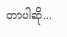တာပါဆို...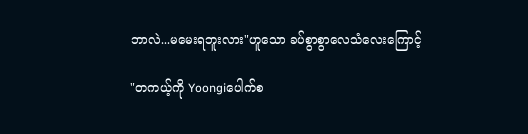ဘာလဲ...မမေးရဘူးလား"ဟူသော ခပ်စွာစွာလေသံလေးကြောင့်

"တကယ့်ကို Yoongiပေါက်စ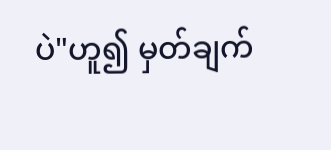ပဲ"ဟူ၍ မှတ်ချက်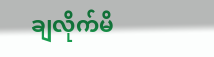ချလိုက်မိ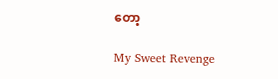တော့

My Sweet Revenge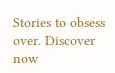Stories to obsess over. Discover now